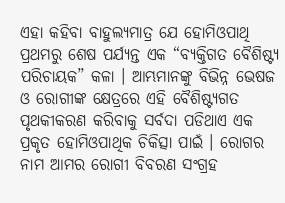ଏହା କହିବା ବାହୁଲ୍ୟମାତ୍ର ଯେ ହୋମିଓପାଥି ପ୍ରଥମରୁ ଶେଷ ପର୍ଯ୍ୟନ୍ତ ଏକ “ବ୍ୟକ୍ତିଗତ ବୈଶିଷ୍ଟ୍ୟ ପରିଚାୟକ” କଳା । ଆମ୍ଭମାନଙ୍କୁ ବିଭିନ୍ନ ଭେଷଜ ଓ ରୋଗୀଙ୍କ କ୍ଷେତ୍ରରେ ଏହି ବୈଶିଷ୍ଟ୍ୟଗତ ପୃଥକୀକରଣ କରିବାକୁ ସର୍ବଦା ପଡିଥାଏ ଏକ ପ୍ରକୃତ ହୋମିଓପାଥିକ ଚିକିତ୍ସା ପାଇଁ । ରୋଗର ନାମ ଆମର ରୋଗୀ ବିବରଣ ସଂଗ୍ରହ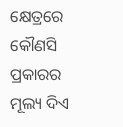କ୍ଷେତ୍ରରେ କୌଣସି ପ୍ରକାରର ମୂଲ୍ୟ ଦିଏ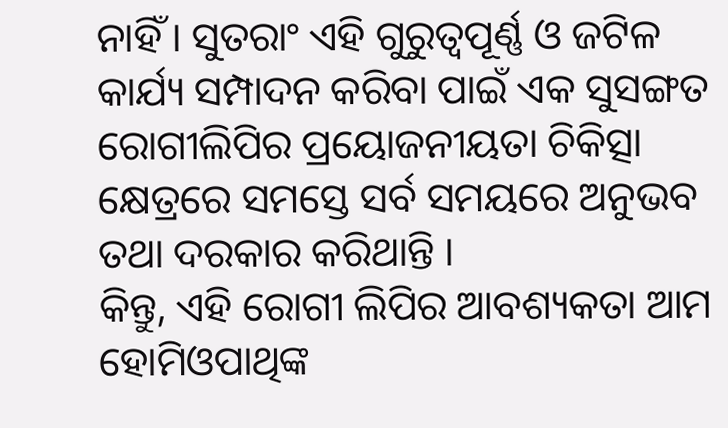ନାହିଁ । ସୁତରାଂ ଏହି ଗୁରୁତ୍ଵପୂର୍ଣ୍ଣ ଓ ଜଟିଳ କାର୍ଯ୍ୟ ସମ୍ପାଦନ କରିବା ପାଇଁ ଏକ ସୁସଙ୍ଗତ ରୋଗୀଲିପିର ପ୍ରୟୋଜନୀୟତା ଚିକିତ୍ସା କ୍ଷେତ୍ରରେ ସମସ୍ତେ ସର୍ବ ସମୟରେ ଅନୁଭବ ତଥା ଦରକାର କରିଥାନ୍ତି ।
କିନ୍ତୁ, ଏହି ରୋଗୀ ଲିପିର ଆବଶ୍ୟକତା ଆମ ହୋମିଓପାଥିଙ୍କ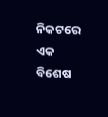ନିକଟରେ ଏକ ବିଶେଷ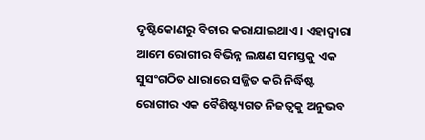ଦୃଷ୍ଟିକୋଣରୁ ବିଚାର କରାଯାଇଥାଏ । ଏହାଦ୍ଵାରା ଆମେ ରୋଗୀର ବିଭିନ୍ନ ଲକ୍ଷଣ ସମସ୍ତକୁ ଏକ ସୁସଂଗଠିତ ଧାରାରେ ସଜ୍ଜିତ କରି ନିର୍ଦ୍ଧିଷ୍ଟ ରୋଗୀର ଏକ ବୈଶିଷ୍ଟ୍ୟଗତ ନିଜତ୍ଵକୁ ଅନୁଭବ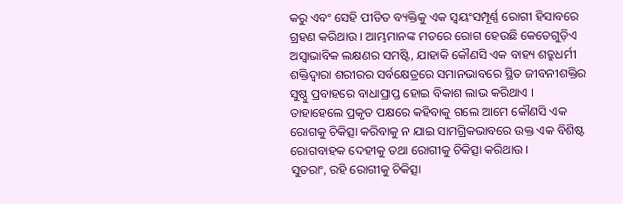କରୁ ଏବଂ ସେହି ପୀଡିତ ବ୍ୟକ୍ତିକୁ ଏକ ସ୍ଵୟଂସମ୍ପୂର୍ଣ୍ଣ ରୋଗୀ ହିସାବରେ ଗ୍ରହଣ କରିଥାଉ । ଆମ୍ଭମାନଙ୍କ ମତରେ ରୋଗ ହେଉଛି କେତେଗୁଡ଼ିଏ ଅସ୍ଵାଭାବିକ ଲକ୍ଷଣର ସମଷ୍ଟି, ଯାହାକି କୌଣସି ଏକ ବାହ୍ୟ ଶତ୍ରୁଧର୍ମୀ ଶକ୍ତିଦ୍ଵାରା ଶରୀରର ସର୍ବକ୍ଷେତ୍ରରେ ସମାନଭାବରେ ସ୍ଥିତ ଜୀବନୀଶକ୍ତିର ସୁଷ୍ଠୁ ପ୍ରବାହରେ ବାଧାପ୍ରାପ୍ତ ହୋଇ ବିକାଶ ଲାଭ କରିଥାଏ ।
ତାହାହେଲେ ପ୍ରକୃତ ପକ୍ଷରେ କହିବାକୁ ଗଲେ ଆମେ କୌଣସି ଏକ ରୋଗକୁ ଚିକିତ୍ସା କରିବାକୁ ନ ଯାଇ ସାମଗ୍ରିକଭାବରେ ଉକ୍ତ ଏକ ବିଶିଷ୍ଟ ରୋଗବାହକ ଦେହୀକୁ ତଥା ରୋଗୀକୁ ଚିକିତ୍ସା କରିଥାଉ ।
ସୁତରାଂ, ରହି ରୋଗୀକୁ ଚିକିତ୍ସା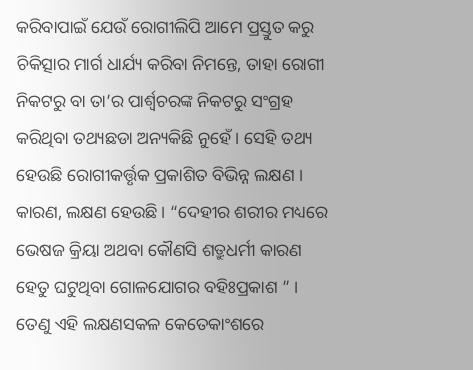କରିବାପାଇଁ ଯେଉଁ ରୋଗୀଲିପି ଆମେ ପ୍ରସ୍ତୁତ କରୁ ଚିକିତ୍ସାର ମାର୍ଗ ଧାର୍ଯ୍ୟ କରିବା ନିମନ୍ତେ, ତାହା ରୋଗୀ ନିକଟରୁ ବା ତା’ର ପାର୍ଶ୍ଵଚରଙ୍କ ନିକଟରୁ ସଂଗ୍ରହ କରିଥିବା ତଥ୍ୟଛଡା ଅନ୍ୟକିଛି ନୁହେଁ । ସେହି ତଥ୍ୟ ହେଉଛି ରୋଗୀକର୍ତ୍ତୃକ ପ୍ରକାଶିତ ବିଭିନ୍ନ ଲକ୍ଷଣ । କାରଣ, ଲକ୍ଷଣ ହେଉଛି । “ଦେହୀର ଶରୀର ମଧ୍ୟରେ ଭେଷଜ କ୍ରିୟା ଅଥବା କୌଣସି ଶତ୍ରୁଧର୍ମୀ କାରଣ ହେତୁ ଘଟୁଥିବା ଗୋଳଯୋଗର ବହିଃପ୍ରକାଶ ” । ତେଣୁ ଏହି ଲକ୍ଷଣସକଳ କେତେକାଂଶରେ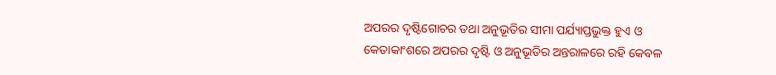ଅପରର ଦୃଷ୍ଟିଗୋଚର ତଥା ଅନୁଭୂତିର ସୀମା ପର୍ଯ୍ୟାପ୍ତଭୁକ୍ତ ହୁଏ ଓ କେତାକାଂଶରେ ଅପରର ଦୃଷ୍ଟି ଓ ଅନୁଭୂତିର ଅନ୍ତରାଳରେ ରହି କେବଳ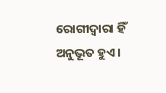ରୋଗୀଦ୍ଵାରା ହିଁ ଅନୁଭୂତ ହୁଏ ।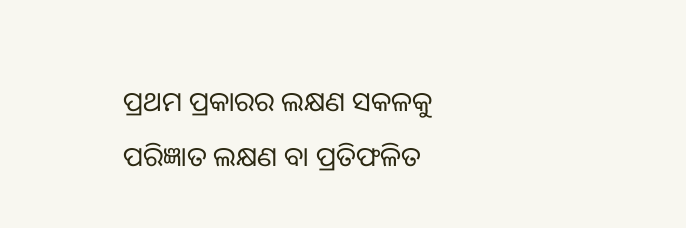ପ୍ରଥମ ପ୍ରକାରର ଲକ୍ଷଣ ସକଳକୁ ପରିଜ୍ଞାତ ଲକ୍ଷଣ ବା ପ୍ରତିଫଳିତ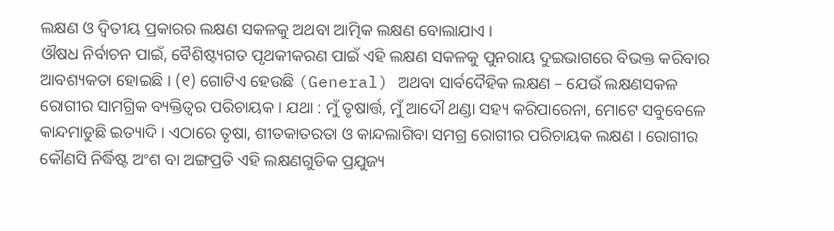ଲକ୍ଷଣ ଓ ଦ୍ଵିତୀୟ ପ୍ରକାରର ଲକ୍ଷଣ ସକଳକୁ ଅଥବା ଆତ୍ମିକ ଲକ୍ଷଣ ବୋଲାଯାଏ ।
ଔଷଧ ନିର୍ବାଚନ ପାଇଁ, ବୈଶିଷ୍ଟ୍ୟଗତ ପୃଥକୀକରଣ ପାଇଁ ଏହି ଲକ୍ଷଣ ସକଳକୁ ପୁନରାୟ ଦୁଇଭାଗରେ ବିଭକ୍ତ କରିବାର ଆବଶ୍ୟକତା ହୋଇଛି । (୧) ଗୋଟିଏ ହେଉଛି (General) ଅଥବା ସାର୍ବଦୈହିକ ଲକ୍ଷଣ – ଯେଉଁ ଲକ୍ଷଣସକଳ ରୋଗୀର ସାମଗ୍ରିକ ବ୍ୟକ୍ତିତ୍ଵର ପରିଚାୟକ । ଯଥା : ମୁଁ ତୃଷାର୍ତ୍ତ, ମୁଁ ଆଦୌ ଥଣ୍ଡା ସହ୍ୟ କରିପାରେନା, ମୋଟେ ସବୁବେଳେ କାନ୍ଦମାଡୁଛି ଇତ୍ୟାଦି । ଏଠାରେ ତୃଷା, ଶୀତକାତରତା ଓ କାନ୍ଦଲାଗିବା ସମଗ୍ର ରୋଗୀର ପରିଚାୟକ ଲକ୍ଷଣ । ରୋଗୀର କୌଣସି ନିର୍ଦ୍ଧିଷ୍ଟ ଅଂଶ ବା ଅଙ୍ଗପ୍ରତି ଏହି ଲକ୍ଷଣଗୁଡିକ ପ୍ରଯୁଜ୍ୟ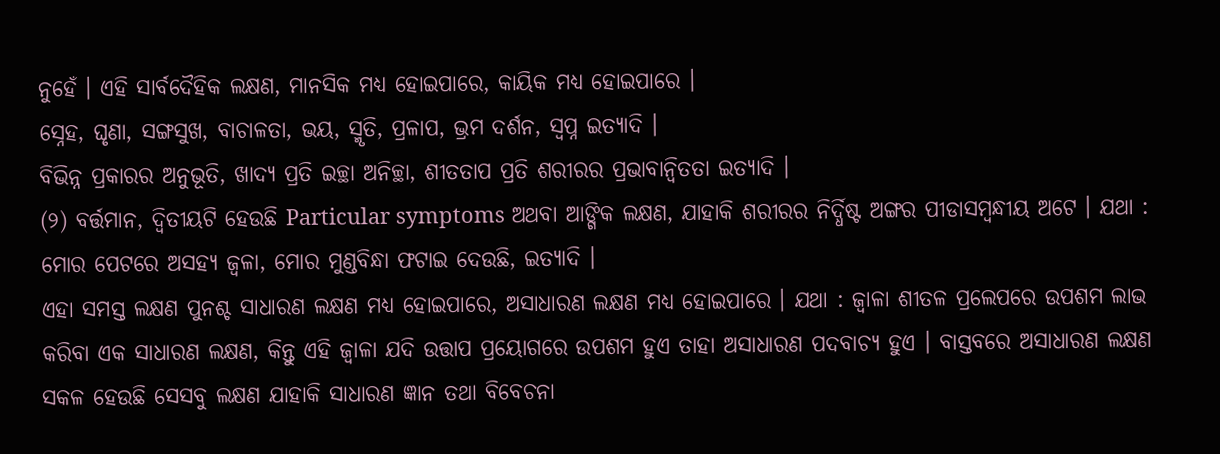ନୁହେଁ । ଏହି ସାର୍ବଦୈହିକ ଲକ୍ଷଣ, ମାନସିକ ମଧ୍ୟ ହୋଇପାରେ, କାୟିକ ମଧ୍ୟ ହୋଇପାରେ ।
ସ୍ନେହ, ଘୃଣା, ସଙ୍ଗସୁଖ, ବାଚାଳତା, ଭୟ, ସ୍ମୃତି, ପ୍ରଳାପ, ଭ୍ରମ ଦର୍ଶନ, ସ୍ଵପ୍ନ ଇତ୍ୟାଦି ।
ବିଭିନ୍ନ ପ୍ରକାରର ଅନୁଭୂତି, ଖାଦ୍ୟ ପ୍ରତି ଇଚ୍ଛା ଅନିଚ୍ଛା, ଶୀତତାପ ପ୍ରତି ଶରୀରର ପ୍ରଭାବାନ୍ଵିତତା ଇତ୍ୟାଦି ।
(୨) ବର୍ତ୍ତମାନ, ଦ୍ଵିତୀୟଟି ହେଉଛି Particular symptoms ଅଥବା ଆଙ୍ଗିକ ଲକ୍ଷଣ, ଯାହାକି ଶରୀରର ନିର୍ଦ୍ଧିଷ୍ଟ ଅଙ୍ଗର ପୀଡାସମ୍ବନ୍ଧୀୟ ଅଟେ । ଯଥା : ମୋର ପେଟରେ ଅସହ୍ୟ ଜ୍ଵଳା, ମୋର ମୁଣ୍ଡବିନ୍ଧା ଫଟାଇ ଦେଉଛି, ଇତ୍ୟାଦି ।
ଏହା ସମସ୍ତ ଲକ୍ଷଣ ପୁନଶ୍ଚ ସାଧାରଣ ଲକ୍ଷଣ ମଧ୍ୟ ହୋଇପାରେ, ଅସାଧାରଣ ଲକ୍ଷଣ ମଧ୍ୟ ହୋଇପାରେ । ଯଥା : ଜ୍ଵାଳା ଶୀତଳ ପ୍ରଲେପରେ ଉପଶମ ଲାଭ କରିବା ଏକ ସାଧାରଣ ଲକ୍ଷଣ, କିନ୍ତୁ ଏହି ଜ୍ଵାଳା ଯଦି ଉତ୍ତାପ ପ୍ରୟୋଗରେ ଉପଶମ ହୁଏ ତାହା ଅସାଧାରଣ ପଦବାଚ୍ୟ ହୁଏ । ବାସ୍ତବରେ ଅସାଧାରଣ ଲକ୍ଷଣ ସକଳ ହେଉଛି ସେସବୁ ଲକ୍ଷଣ ଯାହାକି ସାଧାରଣ ଜ୍ଞାନ ତଥା ବିବେଚନା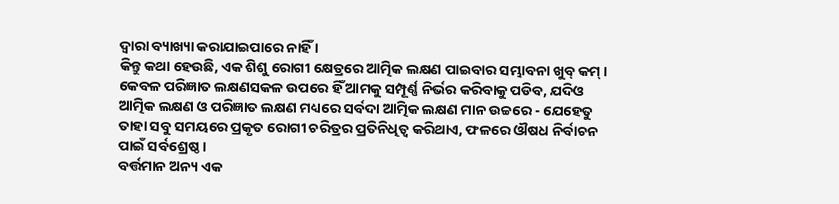ଦ୍ଵାରା ବ୍ୟାଖ୍ୟା କରାଯାଇପାରେ ନାହିଁ ।
କିନ୍ତୁ କଥା ହେଉଛି, ଏକ ଶିଶୁ ରୋଗୀ କ୍ଷେତ୍ରରେ ଆତ୍ମିକ ଲକ୍ଷଣ ପାଇବାର ସମ୍ଭାବନା ଖୁବ୍ କମ୍ । କେବଳ ପରିଜ୍ଞାତ ଲକ୍ଷଣସକଳ ଉପରେ ହିଁ ଆମକୁ ସମ୍ପୂର୍ଣ୍ଣ ନିର୍ଭର କରିବାକୁ ପଡିବ, ଯଦିଓ ଆତ୍ମିକ ଲକ୍ଷଣ ଓ ପରିଜ୍ଞାତ ଲକ୍ଷଣ ମଧ୍ୟରେ ସର୍ବଦା ଆତ୍ମିକ ଲକ୍ଷଣ ମାନ ଉଚ୍ଚରେ - ଯେହେତୁ ତାହା ସବୁ ସମୟରେ ପ୍ରକୃତ ରୋଗୀ ଚରିତ୍ରର ପ୍ରତିନିଧିତ୍ଵ କରିଥାଏ, ଫଳରେ ଔଷଧ ନିର୍ବାଚନ ପାଇଁ ସର୍ବଶ୍ରେଷ୍ଠ ।
ବର୍ତ୍ତମାନ ଅନ୍ୟ ଏକ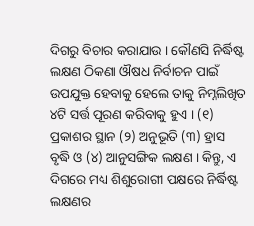ଦିଗରୁ ବିଚାର କରାଯାଉ । କୌଣସି ନିର୍ଦ୍ଧିଷ୍ଟ ଲକ୍ଷଣ ଠିକଣା ଔଷଧ ନିର୍ବାଚନ ପାଇଁ ଉପଯୁକ୍ତ ହେବାକୁ ହେଲେ ତାକୁ ନିମ୍ନଲିଖିତ ୪ଟି ସର୍ତ୍ତ ପୂରଣ କରିବାକୁ ହୁଏ । (୧) ପ୍ରକାଶର ସ୍ଥାନ (୨) ଅନୁଭୂତି (୩) ହ୍ରାସ ବୃଦ୍ଧି ଓ (୪) ଆନୁସଙ୍ଗିକ ଲକ୍ଷଣ । କିନ୍ତୁ, ଏ ଦିଗରେ ମଧ୍ୟ ଶିଶୁରୋଗୀ ପକ୍ଷରେ ନିର୍ଦ୍ଧିଷ୍ଟ ଲକ୍ଷଣର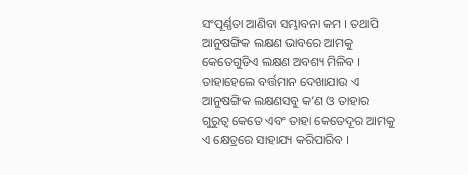ସଂପୂର୍ଣ୍ଣତା ଆଣିବା ସମ୍ଭାବନା କମ । ତଥାପି ଆନୁଷଙ୍ଗିକ ଲକ୍ଷଣ ଭାବରେ ଆମକୁ କେତେଗୁଡିଏ ଲକ୍ଷଣ ଅବଶ୍ୟ ମିଳିବ । ତାହାହେଲେ ବର୍ତ୍ତମାନ ଦେଖାଯାଉ ଏ ଆନୁଷଙ୍ଗିକ ଲକ୍ଷଣସବୁ କ’ଣ ଓ ତାହାର ଗୁରୁତ୍ଵ କେତେ ଏବଂ ତାହା କେତେଦୂର ଆମକୁ ଏ କ୍ଷେତ୍ରରେ ସାହାଯ୍ୟ କରିପାରିବ ।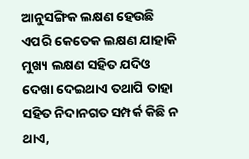ଆନୁସଙ୍ଗିକ ଲକ୍ଷଣ ହେଉଛି ଏପରି କେତେକ ଲକ୍ଷଣ ଯାହାକି ମୁଖ୍ୟ ଲକ୍ଷଣ ସହିତ ଯଦିଓ ଦେଖା ଦେଇଥାଏ ତଥାପି ତାହା ସହିତ ନିଦାନଗତ ସମ୍ପର୍କ କିଛି ନ ଥାଏ,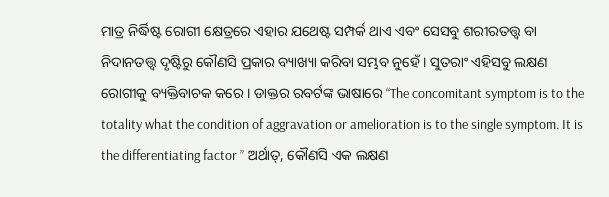ମାତ୍ର ନିର୍ଦ୍ଧିଷ୍ଟ ରୋଗୀ କ୍ଷେତ୍ରରେ ଏହାର ଯଥେଷ୍ଟ ସମ୍ପର୍କ ଥାଏ ଏବଂ ସେସବୁ ଶରୀରତତ୍ତ୍ଵ ବା ନିଦାନତତ୍ତ୍ଵ ଦୃଷ୍ଟିରୁ କୌଣସି ପ୍ରକାର ବ୍ୟାଖ୍ୟା କରିବା ସମ୍ଭବ ନୁହେଁ । ସୁତରାଂ ଏହିସବୁ ଲକ୍ଷଣ ରୋଗୀକୁ ବ୍ୟକ୍ତିବାଚକ କରେ । ଡାକ୍ତର ରବର୍ଟଙ୍କ ଭାଷାରେ “The concomitant symptom is to the totality what the condition of aggravation or amelioration is to the single symptom. It is the differentiating factor ” ଅର୍ଥାତ୍, କୌଣସି ଏକ ଲକ୍ଷଣ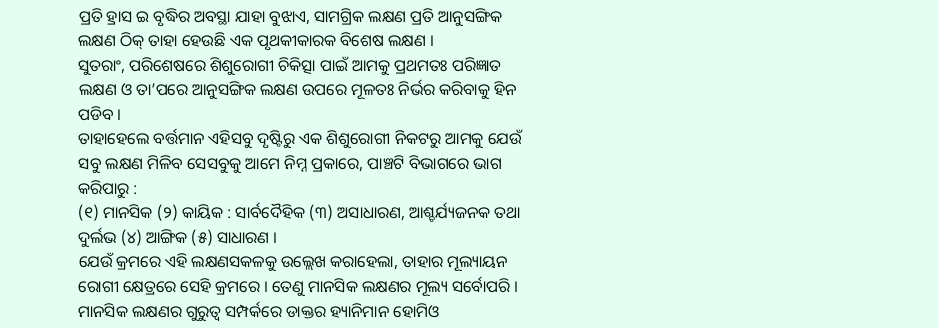ପ୍ରତି ହ୍ରାସ ଇ ବୃଦ୍ଧିର ଅବସ୍ଥା ଯାହା ବୁଝାଏ, ସାମଗ୍ରିକ ଲକ୍ଷଣ ପ୍ରତି ଆନୁସଙ୍ଗିକ ଲକ୍ଷଣ ଠିକ୍ ତାହା ହେଉଛି ଏକ ପୃଥକୀକାରକ ବିଶେଷ ଲକ୍ଷଣ ।
ସୁତରାଂ, ପରିଶେଷରେ ଶିଶୁରୋଗୀ ଚିକିତ୍ସା ପାଇଁ ଆମକୁ ପ୍ରଥମତଃ ପରିଜ୍ଞାତ ଲକ୍ଷଣ ଓ ତା’ପରେ ଆନୁସଙ୍ଗିକ ଲକ୍ଷଣ ଉପରେ ମୂଳତଃ ନିର୍ଭର କରିବାକୁ ହିନ ପଡିବ ।
ତାହାହେଲେ ବର୍ତ୍ତମାନ ଏହିସବୁ ଦୃଷ୍ଟିରୁ ଏକ ଶିଶୁରୋଗୀ ନିକଟରୁ ଆମକୁ ଯେଉଁ ସବୁ ଲକ୍ଷଣ ମିଳିବ ସେସବୁକୁ ଆମେ ନିମ୍ନ ପ୍ରକାରେ, ପାଞ୍ଚଟି ବିଭାଗରେ ଭାଗ କରିପାରୁ :
(୧) ମାନସିକ (୨) କାୟିକ : ସାର୍ବଦୈହିକ (୩) ଅସାଧାରଣ, ଆଶ୍ଚର୍ଯ୍ୟଜନକ ତଥା ଦୁର୍ଲଭ (୪) ଆଙ୍ଗିକ (୫) ସାଧାରଣ ।
ଯେଉଁ କ୍ରମରେ ଏହି ଲକ୍ଷଣସକଳକୁ ଉଲ୍ଲେଖ କରାହେଲା, ତାହାର ମୂଲ୍ୟାୟନ ରୋଗୀ କ୍ଷେତ୍ରରେ ସେହି କ୍ରମରେ । ତେଣୁ ମାନସିକ ଲକ୍ଷଣର ମୂଲ୍ୟ ସର୍ବୋପରି ।
ମାନସିକ ଲକ୍ଷଣର ଗୁରୁତ୍ଵ ସମ୍ପର୍କରେ ଡାକ୍ତର ହ୍ୟାନିମାନ ହୋମିଓ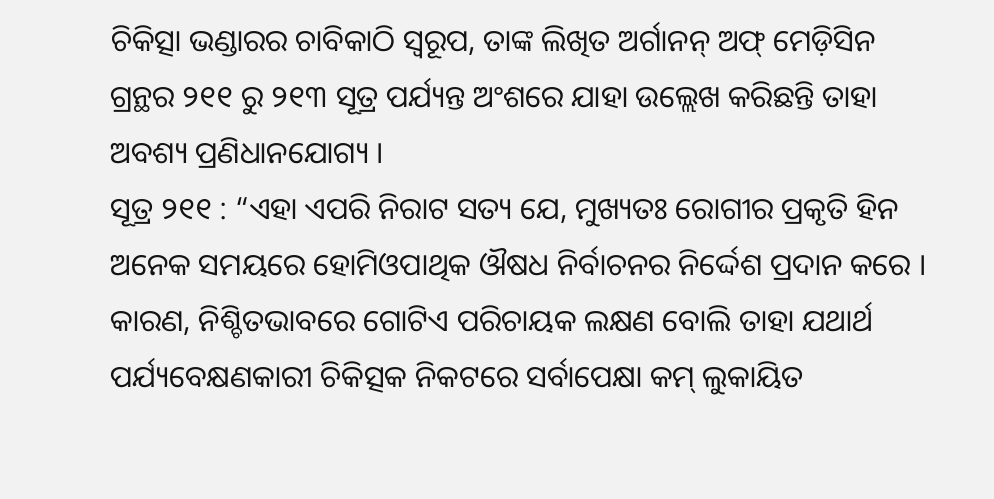ଚିକିତ୍ସା ଭଣ୍ଡାରର ଚାବିକାଠି ସ୍ୱରୂପ, ତାଙ୍କ ଲିଖିତ ଅର୍ଗାନନ୍ ଅଫ୍ ମେଡ଼ିସିନ ଗ୍ରନ୍ଥର ୨୧୧ ରୁ ୨୧୩ ସୂତ୍ର ପର୍ଯ୍ୟନ୍ତ ଅଂଶରେ ଯାହା ଉଲ୍ଲେଖ କରିଛନ୍ତି ତାହା ଅବଶ୍ୟ ପ୍ରଣିଧାନଯୋଗ୍ୟ ।
ସୂତ୍ର ୨୧୧ : “ଏହା ଏପରି ନିରାଟ ସତ୍ୟ ଯେ, ମୁଖ୍ୟତଃ ରୋଗୀର ପ୍ରକୃତି ହିନ ଅନେକ ସମୟରେ ହୋମିଓପାଥିକ ଔଷଧ ନିର୍ବାଚନର ନିର୍ଦ୍ଦେଶ ପ୍ରଦାନ କରେ । କାରଣ, ନିଶ୍ଚିତଭାବରେ ଗୋଟିଏ ପରିଚାୟକ ଲକ୍ଷଣ ବୋଲି ତାହା ଯଥାର୍ଥ ପର୍ଯ୍ୟବେକ୍ଷଣକାରୀ ଚିକିତ୍ସକ ନିକଟରେ ସର୍ବାପେକ୍ଷା କମ୍ ଲୁକାୟିତ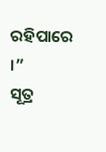ରହିପାରେ ।”
ସୂତ୍ର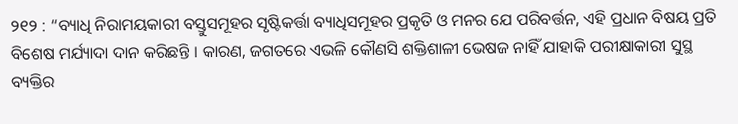୨୧୨ : “ବ୍ୟାଧି ନିରାମୟକାରୀ ବସ୍ତୁସମୂହର ସୃଷ୍ଟିକର୍ତ୍ତା ବ୍ୟାଧିସମୂହର ପ୍ରକୃତି ଓ ମନର ଯେ ପରିବର୍ତ୍ତନ, ଏହି ପ୍ରଧାନ ବିଷୟ ପ୍ରତି ବିଶେଷ ମର୍ଯ୍ୟାଦା ଦାନ କରିଛନ୍ତି । କାରଣ, ଜଗତରେ ଏଭଳି କୌଣସି ଶକ୍ତିଶାଳୀ ଭେଷଜ ନାହିଁ ଯାହାକି ପରୀକ୍ଷାକାରୀ ସୁସ୍ଥ ବ୍ୟକ୍ତିର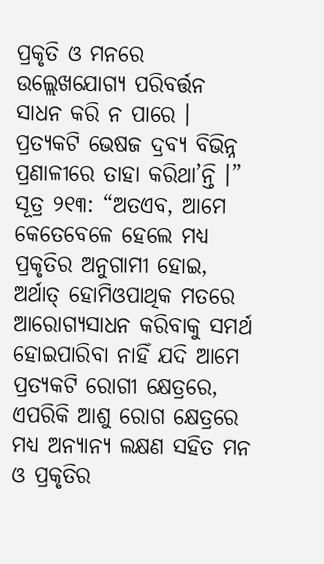ପ୍ରକୃତି ଓ ମନରେ ଉଲ୍ଲେଖଯୋଗ୍ୟ ପରିବର୍ତ୍ତନ ସାଧନ କରି ନ ପାରେ । ପ୍ରତ୍ୟକଟି ଭେଷଜ ଦ୍ରବ୍ୟ ବିଭିନ୍ନ ପ୍ରଣାଳୀରେ ତାହା କରିଥା’ନ୍ତି ।”
ସୂତ୍ର ୨୧୩: “ଅତଏବ, ଆମେ କେତେବେଳେ ହେଲେ ମଧ୍ୟ ପ୍ରକୃତିର ଅନୁଗାମୀ ହୋଇ, ଅର୍ଥାତ୍ ହୋମିଓପାଥିକ ମତରେ ଆରୋଗ୍ୟସାଧନ କରିବାକୁ ସମର୍ଥ ହୋଇପାରିବା ନାହିଁ ଯଦି ଆମେ ପ୍ରତ୍ୟକଟି ରୋଗୀ କ୍ଷେତ୍ରରେ, ଏପରିକି ଆଶୁ ରୋଗ କ୍ଷେତ୍ରରେ ମଧ୍ୟ ଅନ୍ୟାନ୍ୟ ଲକ୍ଷଣ ସହିତ ମନ ଓ ପ୍ରକୃତିର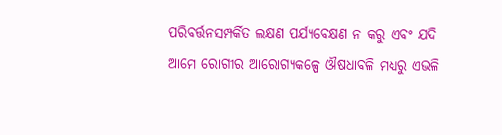ପରିବର୍ତ୍ତନସମ୍ପର୍କିତ ଲକ୍ଷଣ ପର୍ଯ୍ୟବେକ୍ଷଣ ନ କରୁ ଏବଂ ଯଦି ଆମେ ରୋଗୀର ଆରୋଗ୍ୟକଳ୍ପେ ଔଷଧାବଳି ମଧ୍ୟରୁ ଏଭଳି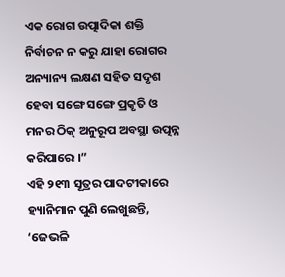ଏକ ରୋଗ ଉତ୍ପାଦିକା ଶକ୍ତି ନିର୍ବାଚନ ନ କରୁ ଯାହା ରୋଗର ଅନ୍ୟାନ୍ୟ ଲକ୍ଷଣ ସହିତ ସଦୃଶ ହେବା ସଙ୍ଗେ ସଙ୍ଗେ ପ୍ରକୃତି ଓ ମନର ଠିକ୍ ଅନୁରୂପ ଅବସ୍ଥା ଉତ୍ପନ୍ନ କରିପାରେ ।”
ଏହି ୨୧୩ ସୂତ୍ରର ପାଦଟୀକାରେ ହ୍ୟାନିମାନ ପୁଣି ଲେଖୁଛନ୍ତି, ‘ଜେଭଳି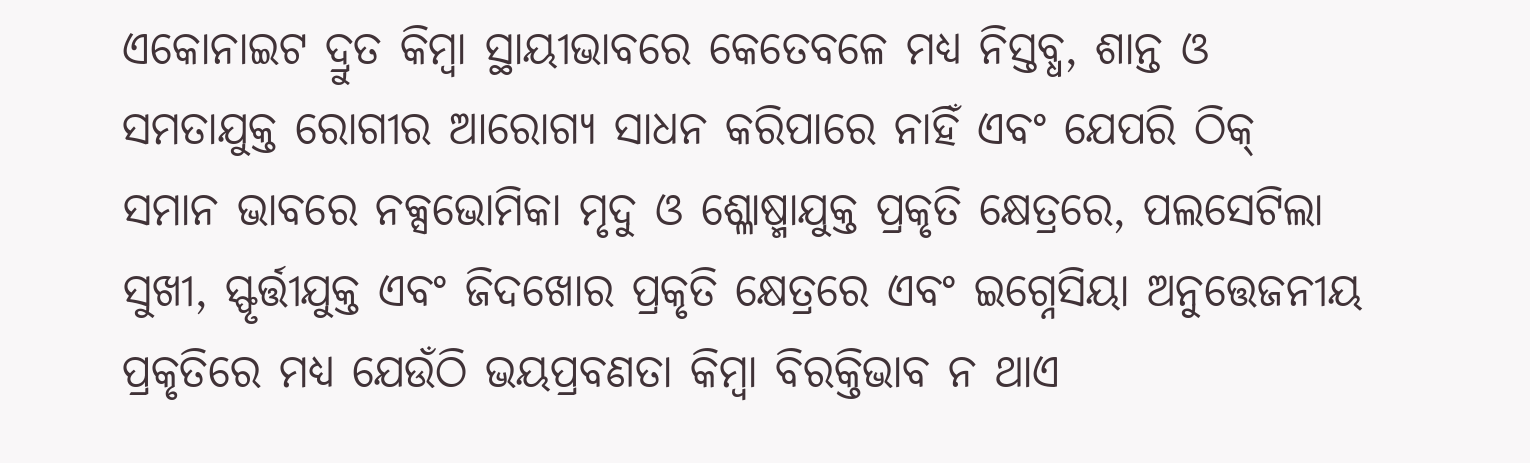ଏକୋନାଇଟ ଦ୍ରୁତ କିମ୍ବା ସ୍ଥାୟୀଭାବରେ କେତେବଳେ ମଧ୍ୟ ନିସ୍ତବ୍ଧ, ଶାନ୍ତ ଓ ସମତାଯୁକ୍ତ ରୋଗୀର ଆରୋଗ୍ୟ ସାଧନ କରିପାରେ ନାହିଁ ଏବଂ ଯେପରି ଠିକ୍ ସମାନ ଭାବରେ ନକ୍ସଭୋମିକା ମୃଦୁ ଓ ଶ୍ଳୋଷ୍ମାଯୁକ୍ତ ପ୍ରକୃତି କ୍ଷେତ୍ରରେ, ପଲସେଟିଲା ସୁଖୀ, ସ୍ଫୃର୍ତ୍ତୀଯୁକ୍ତ ଏବଂ ଜିଦଖୋର ପ୍ରକୃତି କ୍ଷେତ୍ରରେ ଏବଂ ଇଗ୍ନେସିୟା ଅନୁତ୍ତେଜନୀୟ ପ୍ରକୃତିରେ ମଧ୍ୟ ଯେଉଁଠି ଭୟପ୍ରବଣତା କିମ୍ବା ବିରକ୍ତିଭାବ ନ ଥାଏ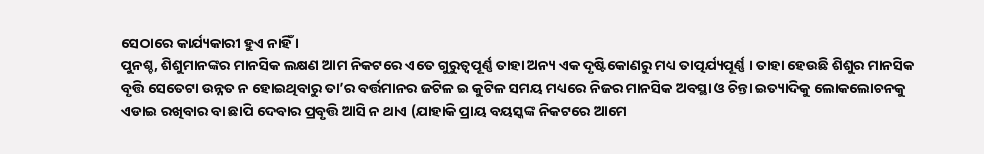ସେଠାରେ କାର୍ଯ୍ୟକାରୀ ହୁଏ ନାହିଁ ।
ପୁନଶ୍ଚ, ଶିଶୁମାନଙ୍କର ମାନସିକ ଲକ୍ଷଣ ଆମ ନିକଟରେ ଏତେ ଗୁରୁତ୍ଵପୂର୍ଣ୍ଣ ତାହା ଅନ୍ୟ ଏକ ଦୃଷ୍ଟିକୋଣରୁ ମଧ୍ୟ ତାତ୍ପର୍ଯ୍ୟପୂର୍ଣ୍ଣ । ତାହା ହେଉଛି ଶିଶୁର ମାନସିକ ବୃତ୍ତି ସେତେଟା ଉନ୍ନତ ନ ହୋଇଥିବାରୁ ତା’ର ବର୍ତ୍ତମାନର ଜଟିଳ ଇ କୁଟିଳ ସମୟ ମଧ୍ୟରେ ନିଜର ମାନସିକ ଅବସ୍ଥା ଓ ଚିନ୍ତା ଇତ୍ୟାଦିକୁ ଲୋକଲୋଚନକୁ ଏଡାଇ ରଖିବାର ବା ଛାପି ଦେବାର ପ୍ରବୃତ୍ତି ଆସି ନ ଥାଏ (ଯାହାକି ପ୍ରାୟ ବୟସ୍କଙ୍କ ନିକଟରେ ଆମେ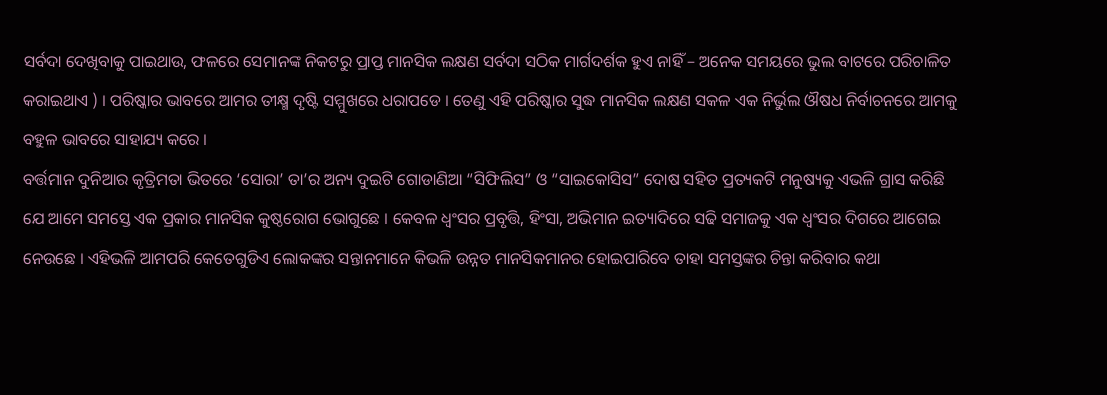ସର୍ବଦା ଦେଖିବାକୁ ପାଇଥାଉ, ଫଳରେ ସେମାନଙ୍କ ନିକଟରୁ ପ୍ରାପ୍ତ ମାନସିକ ଲକ୍ଷଣ ସର୍ବଦା ସଠିକ ମାର୍ଗଦର୍ଶକ ହୁଏ ନାହିଁ – ଅନେକ ସମୟରେ ଭୁଲ ବାଟରେ ପରିଚାଳିତ କରାଇଥାଏ ) । ପରିଷ୍କାର ଭାବରେ ଆମର ତୀକ୍ଷ୍ମ ଦୃଷ୍ଟି ସମ୍ମୁଖରେ ଧରାପଡେ । ତେଣୁ ଏହି ପରିଷ୍କାର ସୁଦ୍ଧ ମାନସିକ ଲକ୍ଷଣ ସକଳ ଏକ ନିର୍ଭୁଲ ଔଷଧ ନିର୍ବାଚନରେ ଆମକୁ ବହୁଳ ଭାବରେ ସାହାଯ୍ୟ କରେ ।
ବର୍ତ୍ତମାନ ଦୁନିଆର କୃତ୍ରିମତା ଭିତରେ ‘ସୋରା’ ତା’ର ଅନ୍ୟ ଦୁଇଟି ଗୋଡାଣିଆ “ସିଫିଲିସ” ଓ “ସାଇକୋସିସ” ଦୋଷ ସହିତ ପ୍ରତ୍ୟକଟି ମନୁଷ୍ୟକୁ ଏଭଳି ଗ୍ରାସ କରିଛି ଯେ ଆମେ ସମସ୍ତେ ଏକ ପ୍ରକାର ମାନସିକ କୁଷ୍ଠରୋଗ ଭୋଗୁଛେ । କେବଳ ଧ୍ଵଂସର ପ୍ରବୃତ୍ତି, ହିଂସା, ଅଭିମାନ ଇତ୍ୟାଦିରେ ସଢି ସମାଜକୁ ଏକ ଧ୍ଵଂସର ଦିଗରେ ଆଗେଇ ନେଉଛେ । ଏହିଭଳି ଆମପରି କେତେଗୁଡିଏ ଲୋକଙ୍କର ସନ୍ତାନମାନେ କିଭଳି ଉନ୍ନତ ମାନସିକମାନର ହୋଇପାରିବେ ତାହା ସମସ୍ତଙ୍କର ଚିନ୍ତା କରିବାର କଥା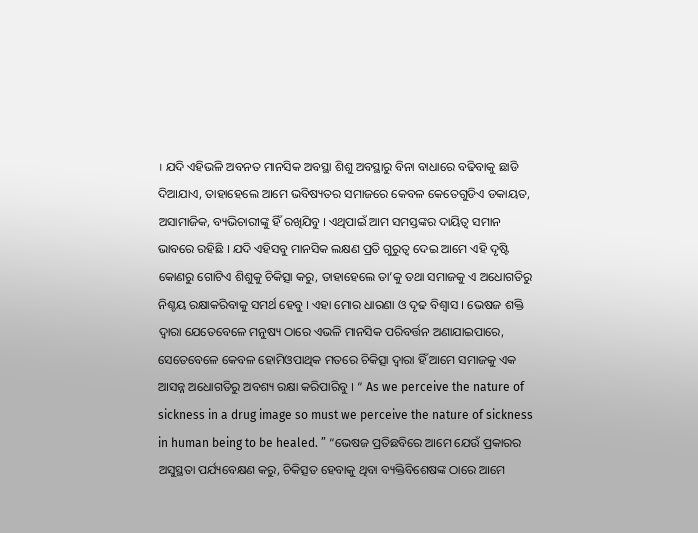। ଯଦି ଏହିଭଳି ଅବନତ ମାନସିକ ଅବସ୍ଥା ଶିଶୁ ଅବସ୍ଥାରୁ ବିନା ବାଧାରେ ବଢିବାକୁ ଛାଡି ଦିଆଯାଏ, ତାହାହେଲେ ଆମେ ଭବିଷ୍ୟତର ସମାଜରେ କେବଳ କେତେଗୁଡିଏ ଡକାୟତ, ଅସାମାଜିକ, ବ୍ୟଭିଚାରୀଙ୍କୁ ହିଁ ରଖିଯିବୁ । ଏଥିପାଇଁ ଆମ ସମସ୍ତଙ୍କର ଦାୟିତ୍ଵ ସମାନ ଭାବରେ ରହିଛି । ଯଦି ଏହିସବୁ ମାନସିକ ଲକ୍ଷଣ ପ୍ରତି ଗୁରୁତ୍ଵ ଦେଇ ଆମେ ଏହି ଦୃଷ୍ଟି କୋଣରୁ ଗୋଟିଏ ଶିଶୁକୁ ଚିକିତ୍ସା କରୁ, ତାହାହେଲେ ତା’କୁ ତଥା ସମାଜକୁ ଏ ଅଧୋଗତିରୁ ନିଶ୍ଚୟ ରକ୍ଷାକରିବାକୁ ସମର୍ଥ ହେବୁ । ଏହା ମୋର ଧାରଣା ଓ ଦୃଢ ବିଶ୍ଵାସ । ଭେଷଜ ଶକ୍ତି ଦ୍ଵାରା ଯେତେବେଳେ ମନୁଷ୍ୟ ଠାରେ ଏଭଳି ମାନସିକ ପରିବର୍ତ୍ତନ ଅଣାଯାଇପାରେ, ସେତେବେଳେ କେବଳ ହୋମିଓପାଥିକ ମତରେ ଚିକିତ୍ସା ଦ୍ଵାରା ହିଁ ଆମେ ସମାଜକୁ ଏକ ଆସନ୍ନ ଅଧୋଗତିରୁ ଅବଶ୍ୟ ରକ୍ଷା କରିପାରିବୁ । “ As we perceive the nature of sickness in a drug image so must we perceive the nature of sickness in human being to be healed. ” “ଭେଷଜ ପ୍ରତିଛବିରେ ଆମେ ଯେଉଁ ପ୍ରକାରର ଅସୁସ୍ଥତା ପର୍ଯ୍ୟବେକ୍ଷଣ କରୁ, ଚିକିତ୍ସତ ହେବାକୁ ଥିବା ବ୍ୟକ୍ତିବିଶେଷଙ୍କ ଠାରେ ଆମେ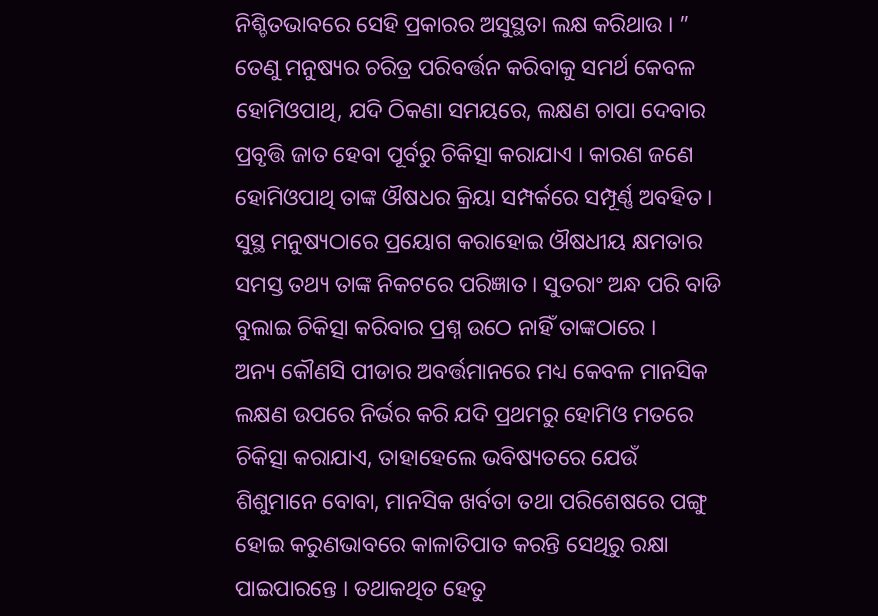ନିଶ୍ଚିତଭାବରେ ସେହି ପ୍ରକାରର ଅସୁସ୍ଥତା ଲକ୍ଷ କରିଥାଉ । ” ତେଣୁ ମନୁଷ୍ୟର ଚରିତ୍ର ପରିବର୍ତ୍ତନ କରିବାକୁ ସମର୍ଥ କେବଳ ହୋମିଓପାଥି, ଯଦି ଠିକଣା ସମୟରେ, ଲକ୍ଷଣ ଚାପା ଦେବାର ପ୍ରବୃତ୍ତି ଜାତ ହେବା ପୂର୍ବରୁ ଚିକିତ୍ସା କରାଯାଏ । କାରଣ ଜଣେ ହୋମିଓପାଥି ତାଙ୍କ ଔଷଧର କ୍ରିୟା ସମ୍ପର୍କରେ ସମ୍ପୂର୍ଣ୍ଣ ଅବହିତ । ସୁସ୍ଥ ମନୁଷ୍ୟଠାରେ ପ୍ରୟୋଗ କରାହୋଇ ଔଷଧୀୟ କ୍ଷମତାର ସମସ୍ତ ତଥ୍ୟ ତାଙ୍କ ନିକଟରେ ପରିଜ୍ଞାତ । ସୁତରାଂ ଅନ୍ଧ ପରି ବାଡି ବୁଲାଇ ଚିକିତ୍ସା କରିବାର ପ୍ରଶ୍ନ ଉଠେ ନାହିଁ ତାଙ୍କଠାରେ ।
ଅନ୍ୟ କୌଣସି ପୀଡାର ଅବର୍ତ୍ତମାନରେ ମଧ୍ୟ କେବଳ ମାନସିକ ଲକ୍ଷଣ ଉପରେ ନିର୍ଭର କରି ଯଦି ପ୍ରଥମରୁ ହୋମିଓ ମତରେ ଚିକିତ୍ସା କରାଯାଏ, ତାହାହେଲେ ଭବିଷ୍ୟତରେ ଯେଉଁ ଶିଶୁମାନେ ବୋବା, ମାନସିକ ଖର୍ବତା ତଥା ପରିଶେଷରେ ପଙ୍ଗୁ ହୋଇ କରୁଣଭାବରେ କାଳାତିପାତ କରନ୍ତି ସେଥିରୁ ରକ୍ଷା ପାଇପାରନ୍ତେ । ତଥାକଥିତ ହେତୁ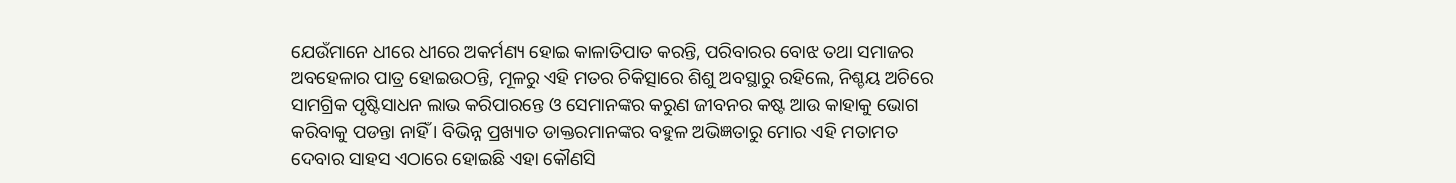ଯେଉଁମାନେ ଧୀରେ ଧୀରେ ଅକର୍ମଣ୍ୟ ହୋଇ କାଳାତିପାତ କରନ୍ତି, ପରିବାରର ବୋଝ ତଥା ସମାଜର ଅବହେଳାର ପାତ୍ର ହୋଇଉଠନ୍ତି, ମୂଳରୁ ଏହି ମତର ଚିକିତ୍ସାରେ ଶିଶୁ ଅବସ୍ଥାରୁ ରହିଲେ, ନିଶ୍ଚୟ ଅଚିରେ ସାମଗ୍ରିକ ପୃଷ୍ଟିସାଧନ ଲାଭ କରିପାରନ୍ତେ ଓ ସେମାନଙ୍କର କରୁଣ ଜୀବନର କଷ୍ଟ ଆଉ କାହାକୁ ଭୋଗ କରିବାକୁ ପଡନ୍ତା ନାହିଁ । ବିଭିନ୍ନ ପ୍ରଖ୍ୟାତ ଡାକ୍ତରମାନଙ୍କର ବହୁଳ ଅଭିଜ୍ଞତାରୁ ମୋର ଏହି ମତାମତ ଦେବାର ସାହସ ଏଠାରେ ହୋଇଛି ଏହା କୌଣସି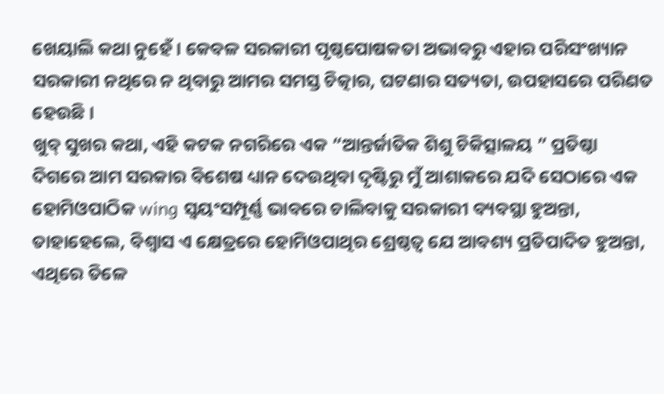ଖେୟାଲି କଥା ନୁହେଁ । କେବଳ ସରକାରୀ ପୃଷ୍ଠପୋଷକତା ଅଭାବରୁ ଏହାର ପରିସଂଖ୍ୟାନ ସରକାରୀ ନଥିରେ ନ ଥିବାରୁ ଆମର ସମସ୍ତ ଚିତ୍କାର, ଘଟଣାର ସତ୍ୟତା, ଉପହାସରେ ପରିଣତ ହେଉଛି ।
ଖୁବ୍ ସୁଖର କଥା, ଏହି କଟକ ନଗରିରେ ଏକ “ଆନ୍ତର୍ଜାତିକ ଶିଶୁ ଚିକିତ୍ସାଳୟ ” ପ୍ରତିଷ୍ଠା ଦିଗରେ ଆମ ସରକାର ବିଶେଷ ଧ୍ୟାନ ଦେଉଥିବା ଦୃଷ୍ଟିରୁ ମୁଁ ଆଶାକରେ ଯଦି ସେଠାରେ ଏକ ହୋମିଓପାଠିକ wing ସ୍ଵୟଂସମ୍ପୂର୍ଣ୍ଣ ଭାବରେ ଚାଲିବାକୁ ସରକାରୀ ବ୍ୟବସ୍ଥା ହୁଅନ୍ତା, ତାହାହେଲେ, ବିଶ୍ଵାସ ଏ କ୍ଷେତ୍ରରେ ହୋମିଓପାଥିର ଶ୍ରେଷ୍ଠତ୍ଵ ଯେ ଆବଶ୍ୟ ପ୍ରତିପାଦିତ ହୁଅନ୍ତା, ଏଥିରେ ତିଳେ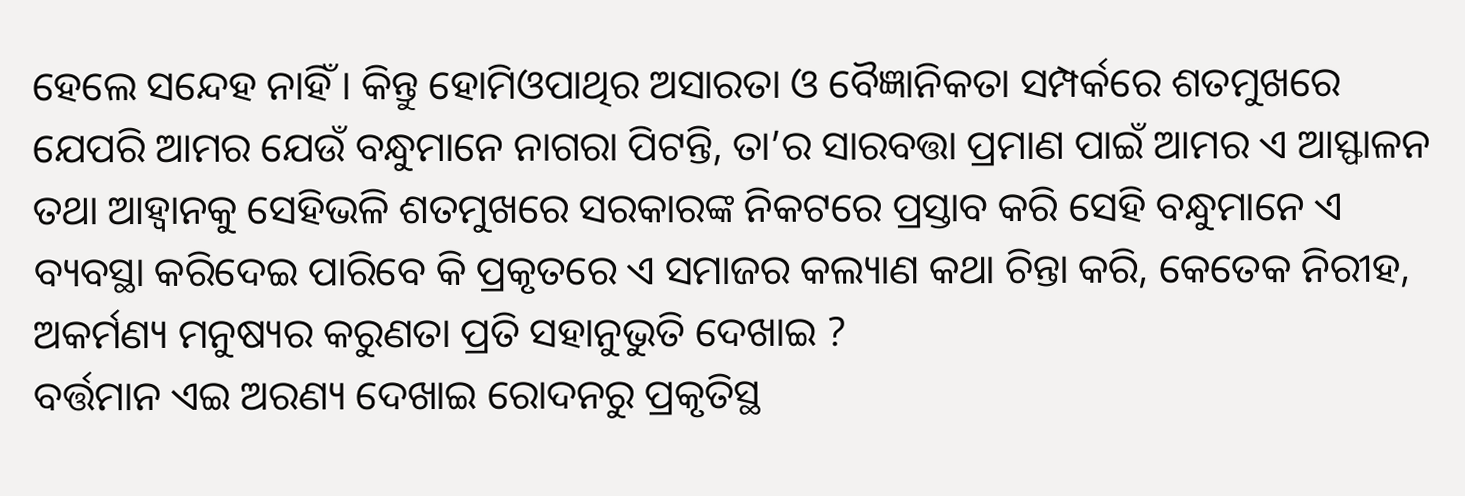ହେଲେ ସନ୍ଦେହ ନାହିଁ । କିନ୍ତୁ ହୋମିଓପାଥିର ଅସାରତା ଓ ବୈଜ୍ଞାନିକତା ସମ୍ପର୍କରେ ଶତମୁଖରେ ଯେପରି ଆମର ଯେଉଁ ବନ୍ଧୁମାନେ ନାଗରା ପିଟନ୍ତି, ତା’ର ସାରବତ୍ତା ପ୍ରମାଣ ପାଇଁ ଆମର ଏ ଆସ୍ଫାଳନ ତଥା ଆହ୍ଵାନକୁ ସେହିଭଳି ଶତମୁଖରେ ସରକାରଙ୍କ ନିକଟରେ ପ୍ରସ୍ତାବ କରି ସେହି ବନ୍ଧୁମାନେ ଏ ବ୍ୟବସ୍ଥା କରିଦେଇ ପାରିବେ କି ପ୍ରକୃତରେ ଏ ସମାଜର କଲ୍ୟାଣ କଥା ଚିନ୍ତା କରି, କେତେକ ନିରୀହ, ଅକର୍ମଣ୍ୟ ମନୁଷ୍ୟର କରୁଣତା ପ୍ରତି ସହାନୁଭୁତି ଦେଖାଇ ?
ବର୍ତ୍ତମାନ ଏଇ ଅରଣ୍ୟ ଦେଖାଇ ରୋଦନରୁ ପ୍ରକୃତିସ୍ଥ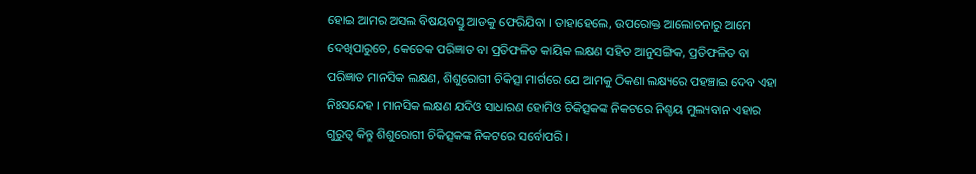ହୋଇ ଆମର ଅସଲ ବିଷୟବସ୍ତୁ ଆଡକୁ ଫେରିଯିବା । ତାହାହେଲେ, ଉପରୋକ୍ତ ଆଲୋଚନାରୁ ଆମେ ଦେଖିପାରୁଚେ, କେତେକ ପରିଜ୍ଞାତ ବା ପ୍ରତିଫଳିତ କାୟିକ ଲକ୍ଷଣ ସହିତ ଆନୁସଙ୍ଗିକ, ପ୍ରତିଫଳିତ ବା ପରିଜ୍ଞାତ ମାନସିକ ଲକ୍ଷଣ, ଶିଶୁରୋଗୀ ଚିକିତ୍ସା ମାର୍ଗରେ ଯେ ଆମକୁ ଠିକଣା ଲକ୍ଷ୍ୟରେ ପହଞ୍ଚାଇ ଦେବ ଏହା ନିଃସନ୍ଦେହ । ମାନସିକ ଲକ୍ଷଣ ଯଦିଓ ସାଧାରଣ ହୋମିଓ ଚିକିତ୍ସକଙ୍କ ନିକଟରେ ନିଶ୍ଚୟ ମୁଲ୍ୟବାନ ଏହାର ଗୁରୁତ୍ଵ କିନ୍ତୁ ଶିଶୁରୋଗୀ ଚିକିତ୍ସକଙ୍କ ନିକଟରେ ସର୍ବୋପରି ।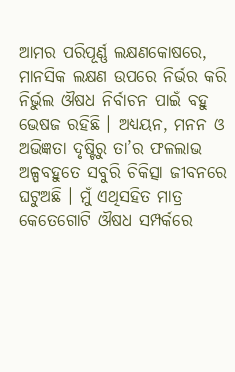ଆମର ପରିପୂର୍ଣ୍ଣ ଲକ୍ଷଣକୋଷରେ, ମାନସିକ ଲକ୍ଷଣ ଉପରେ ନିର୍ଭର କରି ନିର୍ଭୁଲ ଔଷଧ ନିର୍ବାଚନ ପାଇଁ ବହୁ ଭେଷଜ ରହିଛି । ଅଧ୍ୟୟନ, ମନନ ଓ ଅଭିଜ୍ଞତା ଦୃଷ୍ଟିରୁ ତା’ର ଫଳଲାଭ ଅଳ୍ପବହୁତେ ସବୁରି ଚିକିତ୍ସା ଜୀବନରେ ଘଟୁଅଛି । ମୁଁ ଏଥିସହିତ ମାତ୍ର କେତେଗୋଟି ଔଷଧ ସମ୍ପର୍କରେ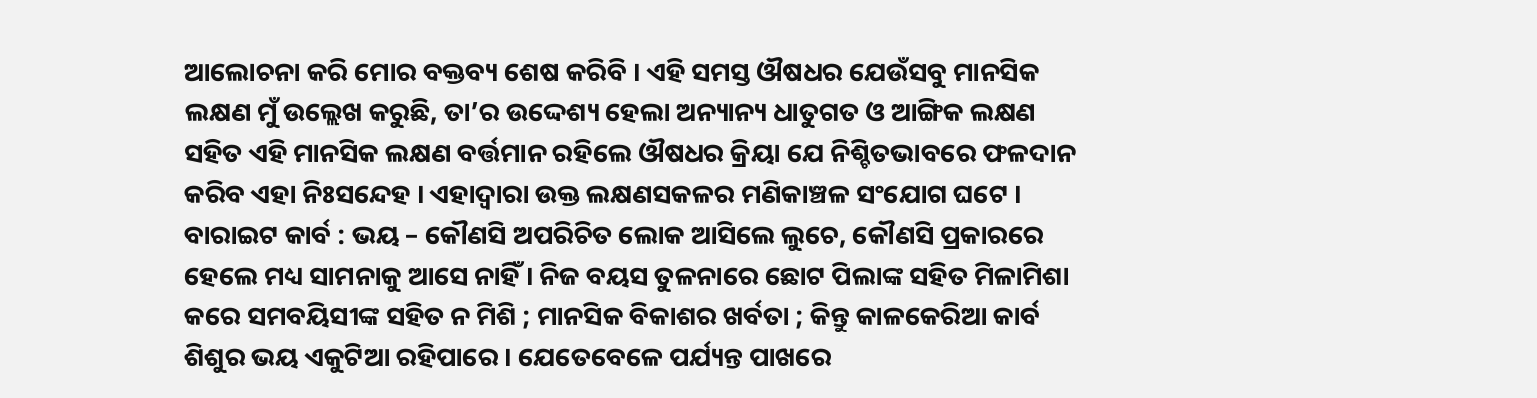ଆଲୋଚନା କରି ମୋର ବକ୍ତବ୍ୟ ଶେଷ କରିବି । ଏହି ସମସ୍ତ ଔଷଧର ଯେଉଁସବୁ ମାନସିକ ଲକ୍ଷଣ ମୁଁ ଉଲ୍ଲେଖ କରୁଛି, ତା’ର ଉଦ୍ଦେଶ୍ୟ ହେଲା ଅନ୍ୟାନ୍ୟ ଧାତୁଗତ ଓ ଆଙ୍ଗିକ ଲକ୍ଷଣ ସହିତ ଏହି ମାନସିକ ଲକ୍ଷଣ ବର୍ତ୍ତମାନ ରହିଲେ ଔଷଧର କ୍ରିୟା ଯେ ନିଶ୍ଚିତଭାବରେ ଫଳଦାନ କରିବ ଏହା ନିଃସନ୍ଦେହ । ଏହାଦ୍ଵାରା ଉକ୍ତ ଲକ୍ଷଣସକଳର ମଣିକାଞ୍ଚଳ ସଂଯୋଗ ଘଟେ ।
ବାରାଇଟ କାର୍ବ : ଭୟ – କୌଣସି ଅପରିଚିତ ଲୋକ ଆସିଲେ ଲୁଚେ, କୌଣସି ପ୍ରକାରରେ ହେଲେ ମଧ୍ୟ ସାମନାକୁ ଆସେ ନାହିଁ । ନିଜ ବୟସ ତୁଳନାରେ ଛୋଟ ପିଲାଙ୍କ ସହିତ ମିଳାମିଶା କରେ ସମବୟିସୀଙ୍କ ସହିତ ନ ମିଶି ; ମାନସିକ ବିକାଶର ଖର୍ବତା ; କିନ୍ତୁ କାଳକେରିଆ କାର୍ବ ଶିଶୁର ଭୟ ଏକୁଟିଆ ରହିପାରେ । ଯେତେବେଳେ ପର୍ଯ୍ୟନ୍ତ ପାଖରେ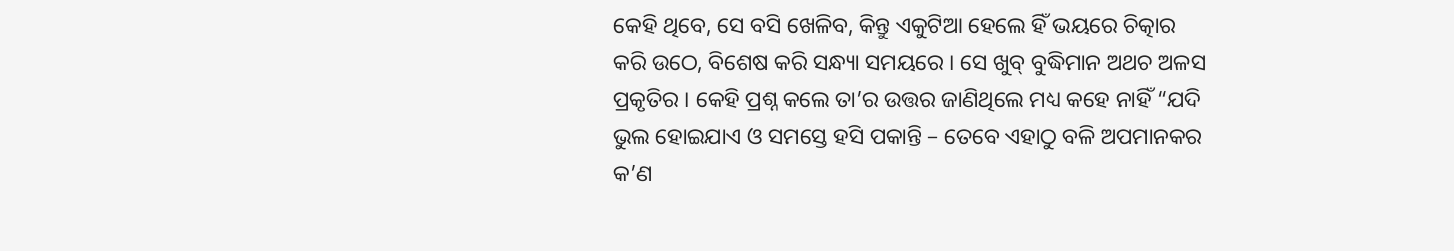କେହି ଥିବେ, ସେ ବସି ଖେଳିବ, କିନ୍ତୁ ଏକୁଟିଆ ହେଲେ ହିଁ ଭୟରେ ଚିତ୍କାର କରି ଉଠେ, ବିଶେଷ କରି ସନ୍ଧ୍ୟା ସମୟରେ । ସେ ଖୁବ୍ ବୁଦ୍ଧିମାନ ଅଥଚ ଅଳସ ପ୍ରକୃତିର । କେହି ପ୍ରଶ୍ନ କଲେ ତା’ର ଉତ୍ତର ଜାଣିଥିଲେ ମଧ୍ୟ କହେ ନାହିଁ “ଯଦି ଭୁଲ ହୋଇଯାଏ ଓ ସମସ୍ତେ ହସି ପକାନ୍ତି – ତେବେ ଏହାଠୁ ବଳି ଅପମାନକର କ’ଣ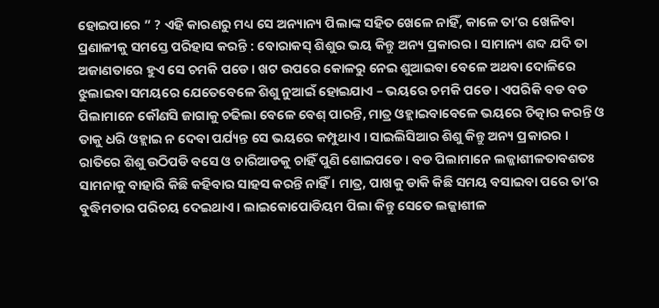ହୋଇପାରେ ” ? ଏହି କାରଣରୁ ମଧ୍ୟ ସେ ଅନ୍ୟାନ୍ୟ ପିଲାଙ୍କ ସହିତ ଖେଳେ ନାହିଁ, କାଳେ ତା’ର ଖେଳିବା ପ୍ରଣାଳୀକୁ ସମସ୍ତେ ପରିହାସ କରନ୍ତି : ବୋରାକସ୍ ଶିଶୁର ଭୟ କିନ୍ତୁ ଅନ୍ୟ ପ୍ରକାରର । ସାମାନ୍ୟ ଶବ୍ଦ ଯଦି ତା ଅଜାଣତାରେ ହୁଏ ସେ ଚମକି ପଡେ । ଖଟ ଉପରେ କୋଳରୁ ନେଇ ଶୁଆଇବା ବେଳେ ଅଥବା ଦୋଳିରେ ଝୁଲାଇବା ସମୟରେ ଯେତେବେଳେ ଶିଶୁ ନୁଆଇଁ ହୋଇଯାଏ – ଭୟରେ ଚମକି ପଡେ । ଏପରିକି ବଡ ବଡ ପିଲାମାନେ କୌଣସି ଜାଗାକୁ ଚଢିଲା ବେଳେ ବେଶ୍ ପାରନ୍ତି, ମାତ୍ର ଓହ୍ଲାଇବାବେଳେ ଭୟରେ ଚିତ୍କାର କରନ୍ତି ଓ ତାକୁ ଧରି ଓହ୍ଲାଇ ନ ଦେବା ପର୍ଯ୍ୟନ୍ତ ସେ ଭୟରେ କମ୍ପୁଥାଏ । ସାଇଲିସିଆର ଶିଶୁ କିନ୍ତୁ ଅନ୍ୟ ପ୍ରକାରର । ରାତିରେ ଶିଶୁ ଉଠିପଡି ବସେ ଓ ଚାରିଆଡକୁ ଚାହିଁ ପୁଣି ଶୋଇପଡେ । ବଡ ପିଲାମାନେ ଲଜ୍ଜାଶୀଳତାବଶତଃ ସାମନାକୁ ବାହାରି କିଛି କହିବାର ସାହସ କରନ୍ତି ନାହିଁ । ମାତ୍ର, ପାଖକୁ ଡାକି କିଛି ସମୟ ବସାଇବା ପରେ ତା’ର ବୁଦ୍ଧିମତାର ପରିଚୟ ଦେଇଥାଏ । ଲାଇକୋପୋଡିୟମ ପିଲା କିନ୍ତୁ ସେତେ ଲଜ୍ଜାଶୀଳ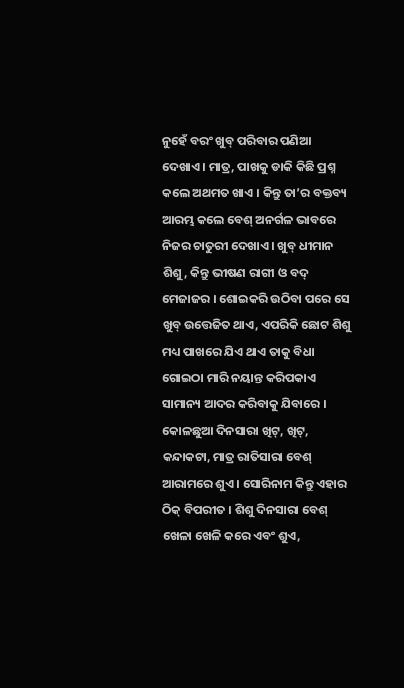ନୁହେଁ ବରଂ ଖୁବ୍ ପରିବାର ପଣିଆ ଦେଖାଏ । ମାତ୍ର, ପାଖକୁ ଡାକି କିଛି ପ୍ରଶ୍ନ କଲେ ଅଥମତ ଖାଏ । କିନ୍ତୁ ତା’ର ବକ୍ତବ୍ୟ ଆରମ୍ଭ କଲେ ବେଶ୍ ଅନର୍ଗଳ ଭାବରେ ନିଜର ଚାତୁରୀ ଦେଖାଏ । ଖୁବ୍ ଧୀମାନ ଶିଶୁ, କିନ୍ତୁ ଭୀଷଣ ରାଗୀ ଓ ବଦ୍ ମେଜାଜର । ଶୋଇକରି ଉଠିବା ପରେ ସେ ଖୁବ୍ ଉତ୍ତେଜିତ ଥାଏ, ଏପରିକି ଛୋଟ ଶିଶୁ ମଧ୍ୟ ପାଖରେ ଯିଏ ଥାଏ ତାକୁ ବିଧା ଗୋଇଠା ମାରି ନୟାନ୍ତ କରିପକାଏ ସାମାନ୍ୟ ଆଦର କରିବାକୁ ଯିବାରେ । କୋଳଛୁଆ ଦିନସାରା ଖିଟ୍, ଖିଟ୍, କନ୍ଦାକଟା, ମାତ୍ର ରାତିସାରା ବେଶ୍ ଆରାମରେ ଶୁଏ । ସୋରିନାମ କିନ୍ତୁ ଏହାର ଠିକ୍ ବିପରୀତ । ଶିଶୁ ଦିନସାରା ବେଶ୍ ଖେଳା ଖେଳି କରେ ଏବଂ ଶୁଏ,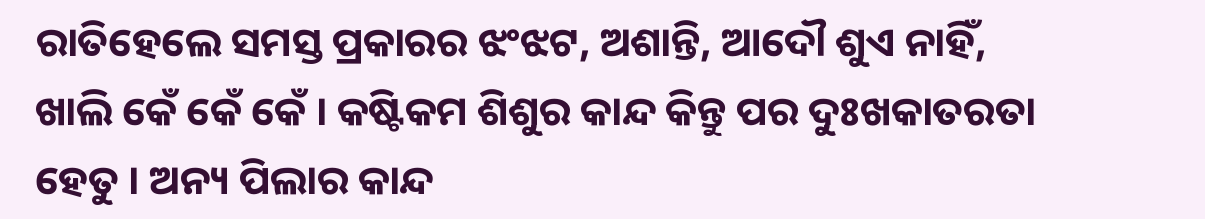ରାତିହେଲେ ସମସ୍ତ ପ୍ରକାରର ଝଂଝଟ, ଅଶାନ୍ତି, ଆଦୌ ଶୁଏ ନାହିଁ, ଖାଲି କେଁ କେଁ କେଁ । କଷ୍ଟିକମ ଶିଶୁର କାନ୍ଦ କିନ୍ତୁ ପର ଦୁଃଖକାତରତା ହେତୁ । ଅନ୍ୟ ପିଲାର କାନ୍ଦ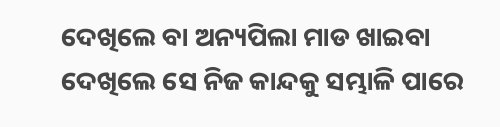ଦେଖିଲେ ବା ଅନ୍ୟପିଲା ମାଡ ଖାଇବା ଦେଖିଲେ ସେ ନିଜ କାନ୍ଦକୁ ସମ୍ଭାଳି ପାରେ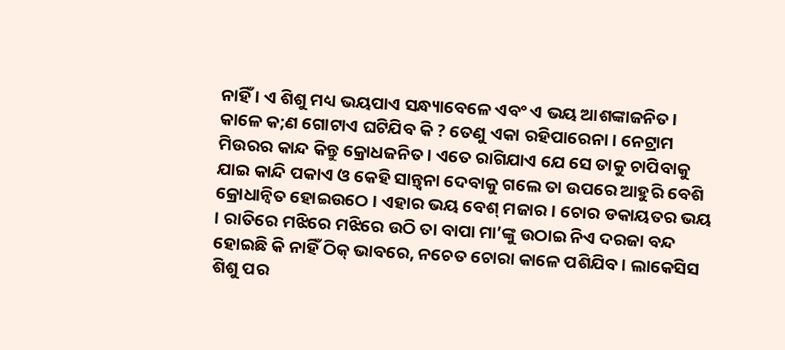ନାହିଁ । ଏ ଶିଶୁ ମଧ୍ୟ ଭୟପାଏ ସନ୍ଧ୍ୟାବେଳେ ଏବଂ ଏ ଭୟ ଆଶଙ୍କାଜନିତ । କାଳେ କ;ଣ ଗୋଟାଏ ଘଟିଯିବ କି ? ତେଣୁ ଏକା ରହିପାରେନା । ନେଟ୍ରାମ ମିଉରର କାନ୍ଦ କିନ୍ତୁ କ୍ରୋଧଜନିତ । ଏତେ ରାଗିଯାଏ ଯେ ସେ ତାକୁ ଚାପିବାକୁ ଯାଇ କାନ୍ଦି ପକାଏ ଓ କେହି ସାନ୍ତ୍ଵନା ଦେବାକୁ ଗଲେ ତା ଉପରେ ଆହୁରି ବେଶି କ୍ରୋଧାନ୍ଵିତ ହୋଇଉଠେ । ଏହାର ଭୟ ବେଶ୍ ମଜାର । ଚୋର ଡକାୟତର ଭୟ । ରାତିରେ ମଝିରେ ମଝିରେ ଉଠି ତା ବାପା ମା’ଙ୍କୁ ଉଠାଇ ନିଏ ଦରଜା ବନ୍ଦ ହୋଇଛି କି ନାହିଁ ଠିକ୍ ଭାବରେ, ନଚେତ ଚୋରା କାଳେ ପଶିଯିବ । ଲାକେସିସ ଶିଶୁ ପର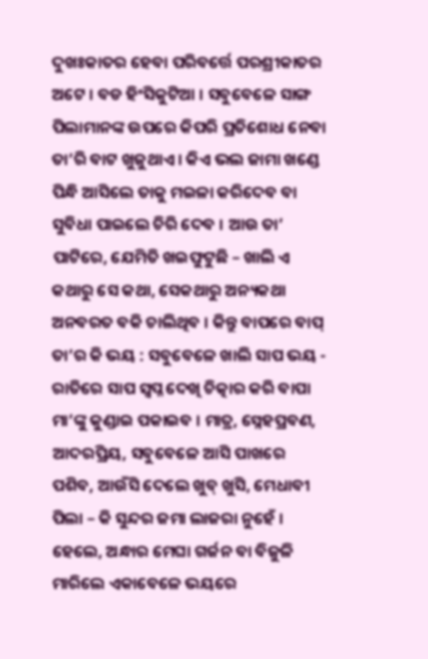ଦୁଖଃକାତର ହେବା ପରିବର୍ତ୍ତେ ପରଶ୍ରୀକାତର ଅଟେ । ବଡ ହିଂସିକୁଟିଆ । ସବୁବେଳେ ସାଙ୍ଗ ପିଲାମାନଙ୍କ ଉପରେ କିପରି ପ୍ରତିଶୋଧ ନେବା ତା’ରି ବାଟ ଖୁଜୁଥାଏ । କିଏ ଭଲ ଜାମା ଖଣ୍ଡେ ପିନ୍ଧି ଆସିଲେ ତାକୁ ମଇଳା କରିଦେବ ବା ସୁବିଧା ପାଇଲେ ଚିରି ଦେବ । ଆଉ ତା’ ପାଟିରେ, ଯେମିତି ଖଇଫୁଟୁଛି – ଖାଲି ଏ କଥାରୁ ସେ କଥା, ସେକଥାରୁ ଅନ୍ୟକଥା ଅନବରତ ବକି ଚାଲିଥିବ । କିନ୍ତୁ ବାପରେ ବାପ୍ ତା’ର କି ଭୟ : ସବୁବେଳେ ଖାଲି ସାପ ଭୟ - ରାତିରେ ସାପ ସ୍ଵପ୍ନ ଦେଖି ଚିତ୍କାର କରି ବାପା ମା’ଙ୍କୁ କୁଣ୍ଡାଇ ପକାଇବ । ମାତ୍ର, ସ୍ନେହପ୍ରବଣ, ଆଦରପ୍ରିୟ, ସବୁବେଳେ ଆସି ପାଖରେ ପଶିବ, ଆଉଁସି ଦେଲେ ଖୁବ୍ ଖୁସି, ମେଧାବୀ ପିଲା – କି ସୁନ୍ଦର ଜମା ଲାଜରା ନୁହେଁ । ହେଲେ, ଅନ୍ଧାର ମେଘା ଗର୍ଜନ ବା ବିଜୁଳି ମାରିଲେ ଏକାବେଳେ ଭୟରେ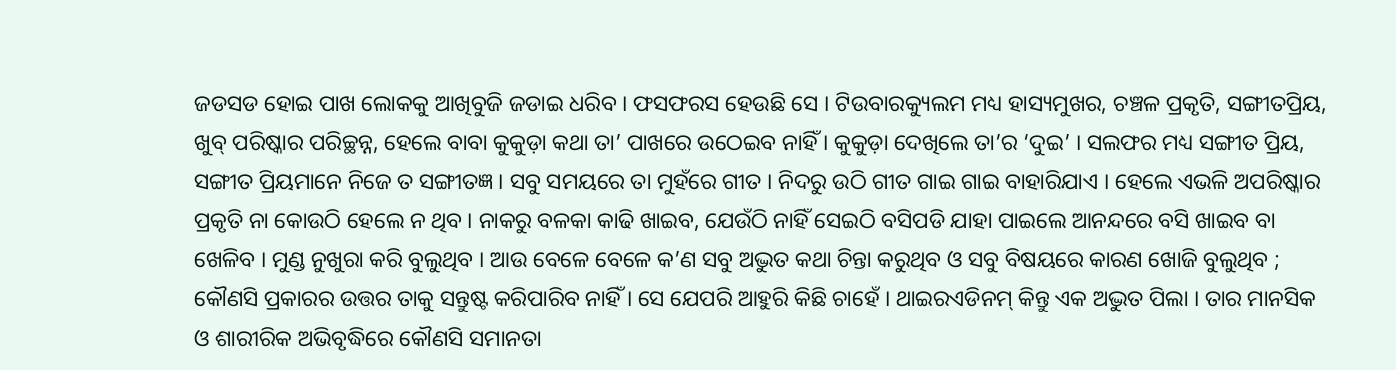ଜଡସଡ ହୋଇ ପାଖ ଲୋକକୁ ଆଖିବୁଜି ଜଡାଇ ଧରିବ । ଫସଫରସ ହେଉଛି ସେ । ଟିଉବାରକ୍ୟୁଲମ ମଧ୍ୟ ହାସ୍ୟମୁଖର, ଚଞ୍ଚଳ ପ୍ରକୃତି, ସଙ୍ଗୀତପ୍ରିୟ, ଖୁବ୍ ପରିଷ୍କାର ପରିଚ୍ଛନ୍ନ, ହେଲେ ବାବା କୁକୁଡ଼ା କଥା ତା’ ପାଖରେ ଉଠେଇବ ନାହିଁ । କୁକୁଡ଼ା ଦେଖିଲେ ତା’ର ‘ଦୁଇ’ । ସଲଫର ମଧ୍ୟ ସଙ୍ଗୀତ ପ୍ରିୟ, ସଙ୍ଗୀତ ପ୍ରିୟମାନେ ନିଜେ ତ ସଙ୍ଗୀତଜ୍ଞ । ସବୁ ସମୟରେ ତା ମୁହଁରେ ଗୀତ । ନିଦରୁ ଉଠି ଗୀତ ଗାଇ ଗାଇ ବାହାରିଯାଏ । ହେଲେ ଏଭଳି ଅପରିଷ୍କାର ପ୍ରକୃତି ନା କୋଉଠି ହେଲେ ନ ଥିବ । ନାକରୁ ବଳକା କାଢି ଖାଇବ, ଯେଉଁଠି ନାହିଁ ସେଇଠି ବସିପଡି ଯାହା ପାଇଲେ ଆନନ୍ଦରେ ବସି ଖାଇବ ବା ଖେଳିବ । ମୁଣ୍ଡ ନୁଖୁରା କରି ବୁଲୁଥିବ । ଆଉ ବେଳେ ବେଳେ କ’ଣ ସବୁ ଅଦ୍ଭୁତ କଥା ଚିନ୍ତା କରୁଥିବ ଓ ସବୁ ବିଷୟରେ କାରଣ ଖୋଜି ବୁଲୁଥିବ ; କୌଣସି ପ୍ରକାରର ଉତ୍ତର ତାକୁ ସନ୍ତୁଷ୍ଟ କରିପାରିବ ନାହିଁ । ସେ ଯେପରି ଆହୁରି କିଛି ଚାହେଁ । ଥାଇରଏଡିନମ୍ କିନ୍ତୁ ଏକ ଅଦ୍ଭୁତ ପିଲା । ତାର ମାନସିକ ଓ ଶାରୀରିକ ଅଭିବୃଦ୍ଧିରେ କୌଣସି ସମାନତା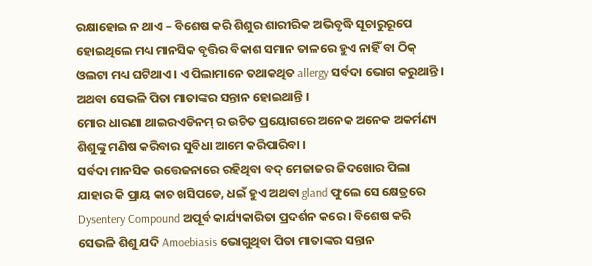ରକ୍ଷାହୋଇ ନ ଥାଏ – ବିଶେଷ କରି ଶିଶୁର ଶାରୀରିକ ଅଭିବୃଦ୍ଧି ସୂଚାରୁରୂପେ ହୋଇଥିଲେ ମଧ୍ୟ ମାନସିକ ବୃତ୍ତିର ବିକାଶ ସମାନ ତାଳରେ ହୁଏ ନାହିଁ ବା ଠିକ୍ ଓଲଟା ମଧ୍ୟ ଘଟିଥାଏ । ଏ ପିଲାମାନେ ତଥାକଥିତ allergy ସର୍ବଦା ଭୋଗ କରୁଥାନ୍ତି । ଅଥବା ସେଭଳି ପିତା ମାତାଙ୍କର ସନ୍ତାନ ହୋଇଥାନ୍ତି ।
ମୋର ଧାରଣା ଥାଇରଏଡିନମ୍ ର ଉଚିତ ପ୍ରୟୋଗରେ ଅନେକ ଅନେକ ଅକର୍ମଣ୍ୟ ଶିଶୁଙ୍କୁ ମଣିଷ କରିବାର ସୁବିଧା ଆମେ କରିପାରିବା ।
ସର୍ବଦା ମାନସିକ ଉତ୍ତେଜନାରେ ରହିଥିବା ବଦ୍ ମେଜାଜର ଜିଦଖୋର ପିଲା ଯାହାର କି ପ୍ରାୟ କାଚ ଖସିପଡେ, ଧଇଁ ହୁଏ ଅଥବା gland ଫୁଲେ ସେ କ୍ଷେତ୍ରରେ Dysentery Compound ଅପୂର୍ବ କାର୍ଯ୍ୟକାରିତା ପ୍ରଦର୍ଶନ କରେ । ବିଶେଷ କରି ସେଭଳି ଶିଶୁ ଯଦି Amoebiasis ଭୋଗୁଥିବା ପିତା ମାତାଙ୍କର ସନ୍ତାନ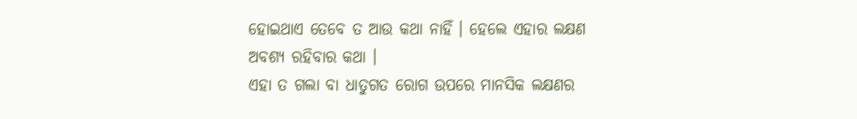ହୋଇଥାଏ ତେବେ ତ ଆଉ କଥା ନାହିଁ । ହେଲେ ଏହାର ଲକ୍ଷଣ ଅବଶ୍ୟ ରହିବାର କଥା ।
ଏହା ତ ଗଲା ବା ଧାତୁଗତ ରୋଗ ଉପରେ ମାନସିକ ଲକ୍ଷଣର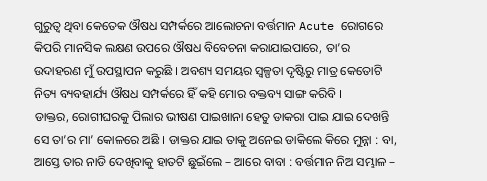ଗୁରୁତ୍ଵ ଥିବା କେତେକ ଔଷଧ ସମ୍ପର୍କରେ ଆଲୋଚନା ବର୍ତ୍ତମାନ Acute ରୋଗରେ କିପରି ମାନସିକ ଲକ୍ଷଣ ଉପରେ ଔଷଧ ବିବେଚନା କରାଯାଇପାରେ, ତା’ର ଉଦାହରଣ ମୁଁ ଉପସ୍ଥାପନ କରୁଛି । ଅବଶ୍ୟ ସମୟର ସ୍ୱଳ୍ପତା ଦୃଷ୍ଟିରୁ ମାତ୍ର କେତୋଟି ନିତ୍ୟ ବ୍ୟବହାର୍ଯ୍ୟ ଔଷଧ ସମ୍ପର୍କରେ ହିଁ କହି ମୋର ବକ୍ତବ୍ୟ ସାଙ୍ଗ କରିବି ।
ଡାକ୍ତର, ରୋଗୀଘରକୁ ପିଲାର ଭୀଷଣ ପାଇଖାନା ହେତୁ ଡାକରା ପାଇ ଯାଇ ଦେଖନ୍ତି ସେ ତା’ର ମା’ କୋଳରେ ଅଛି । ଡାକ୍ତର ଯାଇ ତାକୁ ଅନେଇ ଡାକିଲେ କିରେ ମୁନ୍ନା : ବା, ଆସ୍ତେ ତାର ନାଡି ଦେଖିବାକୁ ହାତଟି ଛୁଇଁଲେ – ଆରେ ବାବା : ବର୍ତ୍ତମାନ ନିଅ ସମ୍ଭାଳ –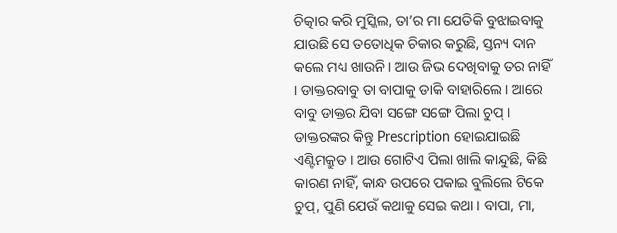ଚିତ୍କାର କରି ମୁସ୍କିଲ, ତା’ର ମା ଯେତିକି ବୁଝାଇବାକୁ ଯାଉଛି ସେ ତତୋଧିକ ଚିକାର କରୁଛି, ସ୍ତନ୍ୟ ଦାନ କଲେ ମଧ୍ୟ ଖାଉନି । ଆଉ ଜିଭ ଦେଖିବାକୁ ତର ନାହିଁ । ଡାକ୍ତରବାବୁ ତା ବାପାକୁ ଡାକି ବାହାରିଲେ । ଆରେ ବାବୁ ଡାକ୍ତର ଯିବା ସଙ୍ଗେ ସଙ୍ଗେ ପିଲା ଚୁପ୍ । ଡାକ୍ତରଙ୍କର କିନ୍ତୁ Prescription ହୋଇଯାଇଛି ଏଣ୍ଟିମକ୍ରୁଡ । ଆଉ ଗୋଟିଏ ପିଲା ଖାଲି କାନ୍ଦୁଛି, କିଛି କାରଣ ନାହିଁ, କାନ୍ଧ ଉପରେ ପକାଇ ବୁଲିଲେ ଟିକେ ଚୁପ୍, ପୁଣି ଯେଉଁ କଥାକୁ ସେଇ କଥା । ବାପା, ମା,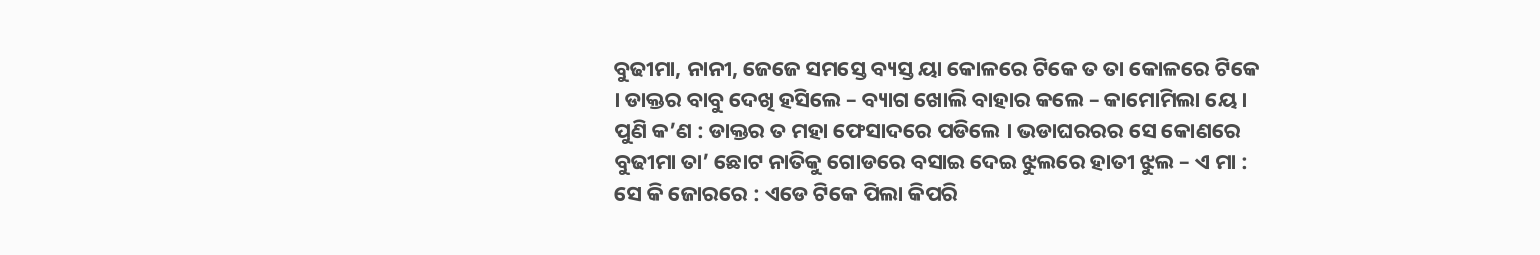ବୁଢୀମା, ନାନୀ, ଜେଜେ ସମସ୍ତେ ବ୍ୟସ୍ତ ୟା କୋଳରେ ଟିକେ ତ ତା କୋଳରେ ଟିକେ । ଡାକ୍ତର ବାବୁ ଦେଖି ହସିଲେ – ବ୍ୟାଗ ଖୋଲି ବାହାର କଲେ – କାମୋମିଲା ୟେ । ପୁଣି କ’ଣ : ଡାକ୍ତର ତ ମହା ଫେସାଦରେ ପଡିଲେ । ଭଡାଘରରର ସେ କୋଣରେ ବୁଢୀମା ତା’ ଛୋଟ ନାତିକୁ ଗୋଡରେ ବସାଇ ଦେଇ ଝୁଲରେ ହାତୀ ଝୁଲ – ଏ ମା : ସେ କି ଜୋରରେ : ଏଡେ ଟିକେ ପିଲା କିପରି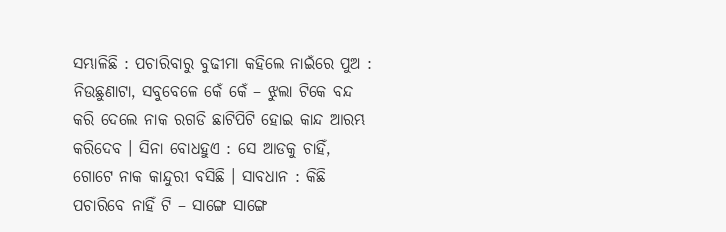ସମ୍ଭାଳିଛି : ପଚାରିବାରୁ ବୁଢୀମା କହିଲେ ନାଇଁରେ ପୁଅ : ନିଉଛୁଣାଟା, ସବୁବେଳେ କେଁ କେଁ – ଝୁଲା ଟିକେ ବନ୍ଦ କରି ଦେଲେ ନାକ ରଗଡି ଛାଟିପିଟି ହୋଇ କାନ୍ଦ ଆରମ୍ଭ କରିଦେବ । ସିନା ବୋଧହୁଏ : ସେ ଆଡକୁ ଚାହିଁ, ଗୋଟେ ନାକ କାନ୍ଦୁରୀ ବସିଛି । ସାବଧାନ : କିଛି ପଚାରିବେ ନାହିଁ ଟି – ସାଙ୍ଗେ ସାଙ୍ଗେ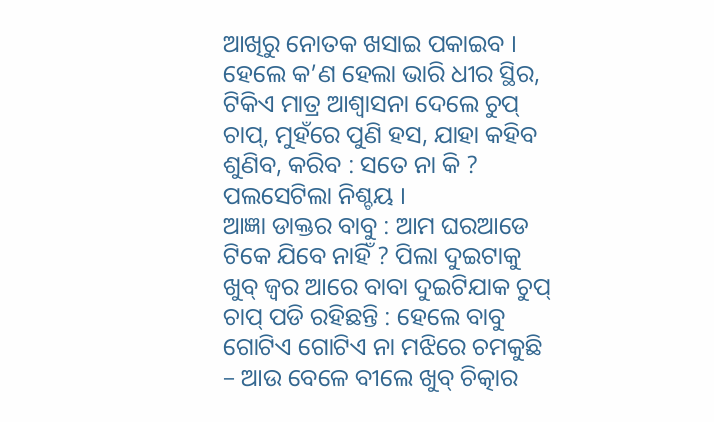ଆଖିରୁ ନୋତକ ଖସାଇ ପକାଇବ । ହେଲେ କ’ଣ ହେଲା ଭାରି ଧୀର ସ୍ଥିର, ଟିକିଏ ମାତ୍ର ଆଶ୍ଵାସନା ଦେଲେ ଚୁପ୍ ଚାପ୍, ମୁହଁରେ ପୁଣି ହସ, ଯାହା କହିବ ଶୁଣିବ, କରିବ : ସତେ ନା କି ? ପଲସେଟିଲା ନିଶ୍ଚୟ ।
ଆଜ୍ଞା ଡାକ୍ତର ବାବୁ : ଆମ ଘରଆଡେ ଟିକେ ଯିବେ ନାହିଁ ? ପିଲା ଦୁଇଟାକୁ ଖୁବ୍ ଜ୍ଵର ଆରେ ବାବା ଦୁଇଟିଯାକ ଚୁପ୍ ଚାପ୍ ପଡି ରହିଛନ୍ତି : ହେଲେ ବାବୁ ଗୋଟିଏ ଗୋଟିଏ ନା ମଝିରେ ଚମକୁଛି – ଆଉ ବେଳେ ବୀଲେ ଖୁବ୍ ଚିତ୍କାର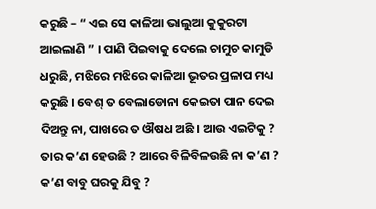କରୁଛି – “ ଏଇ ସେ କାଳିଆ ଭାଲୁଆ କୁକୁରଟା ଆଇଲାଣି ” । ପାଣି ପିଇବାକୁ ଦେଲେ ଚାମୁଚ କାମୁଡି ଧରୁଛି, ମଝିରେ ମଝିରେ କାଳିଆ ଭୂତର ପ୍ରଳାପ ମଧ୍ୟ କରୁଛି । ବେଶ୍ ତ ବେଲାଡୋନା କେଇତା ପାନ ଦେଇ ଦିଅନ୍ତୁ ନା, ପାଖରେ ତ ଔଷଧ ଅଛି । ଆଉ ଏଇଟିକୁ ? ତାର କ’ଣ ହେଉଛି ? ଆରେ ବିଳିବିଳଉଛି ନା କ’ଣ ? କ’ଣ ବାବୁ ଘରକୁ ଯିବୁ ?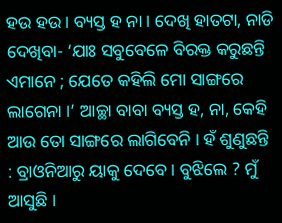ହଉ ହଉ । ବ୍ୟସ୍ତ ହ ନା । ଦେଖି ହାତଟା, ନାଡି ଦେଖିବା- ‘ଯାଃ ସବୁବେଳେ ବିରକ୍ତ କରୁଛନ୍ତି ଏମାନେ ; ଯେତେ କହିଲି ମୋ ସାଙ୍ଗରେ ଲାଗେନା ।’ ଆଚ୍ଛା ବାବା ବ୍ୟସ୍ତ ହ, ନା, କେହି ଆଉ ତୋ ସାଙ୍ଗରେ ଲାଗିବେନି । ହଁ ଶୁଣୁଛନ୍ତି : ବ୍ରାଓନିଆରୁ ୟାକୁ ଦେବେ । ବୁଝିଲେ ? ମୁଁ ଆସୁଛି ।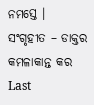ନମସ୍ତେ ।
ସଂଗୃହୀତ – ଡାକ୍ତର କମଳାକାନ୍ତ କର
Last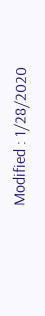Modified : 1/28/2020